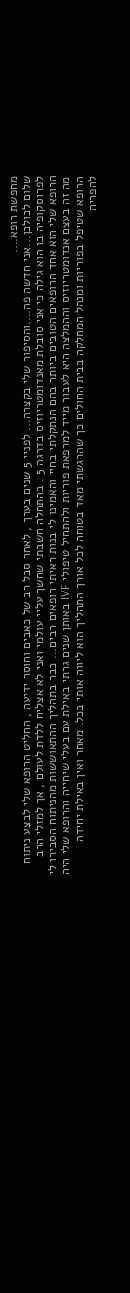מחפשת רופא....
שלום לכולכן...אני חדשה פה....והסיפור שלי בקצרה... לפניי 5 שנים בערך , לאחר סבל רב של כאבים וחוסר ידיעה , החליט הרופא שלי לבצע ניתוח לפרוסקופיה בו הוא גילה כי אני סובלת מאנדומטריוזיס בדרגה 5 . בהתחלה חשבתי שחשך עליי עולמי ואני לא אצליח ללדת לעולם , אך למזלי הרב הרופא שלי הוא אחד הרופאים הטובים ביותר בהם הנתקלתי בחיי והאמינו לי בנות ראיתי רופאים רבים... כבר בתהליך ההתאוששות מהניתוח הסבירו לי מה זה בעצם אנדומטריוזיס וההמלצה היא לעבור מייד למרפאת פוריות ולהתחיל טיפולי IVF באותן שנים גרתי באילת עם בעלי שיחייה והרופא שלי היה הרופא שטיפל בפוריות ומנהל המחלקה בבית החולים כך שהרגשתי מאד בטוחה לכל אורך התהליך הוא ליווה אותי בכל. מאחר ואין באילת יחידה להפריה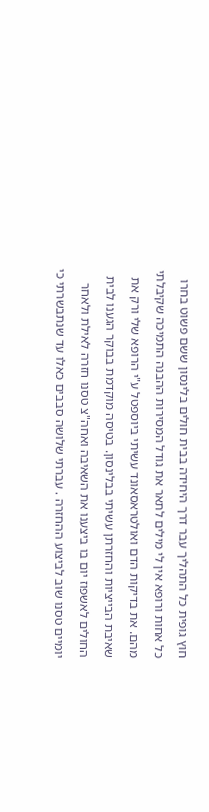חוץ גופית כל התהליך עבר דרך היחידה בבית חולים בלינסון ששם פשוט בחרו כל אחות ורופא אין לי מילים לתאר את גודל המסירות ההבנה התמיכה שקיבלתי מהם. את בדיקות הדם ואולטראסאונד עשיתי ביוספטל ע"י הרופא שלי ורק את שאיבת הבייציות והחזרתן עשיתי בבלינסון. בטיסה מוקדמת בבוקר הגענו לבית החולים לאשפוז יום בו ביצענו את השאיבה ואחה"צ טסנו חזרה לאילת ולאחר יומיים טסנו שוב לביצוע ההחזרה . עברתי שלושה סבבים כאלו עד שנתבשרתי כי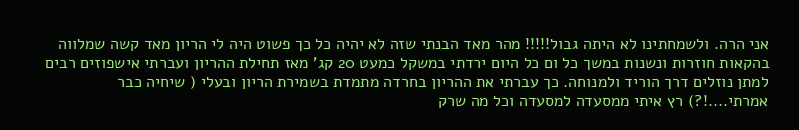אני הרה. ולשמחתינו לא היתה גבול!!!!! מהר מאד הבנתי שזה לא יהיה כל כך פשוט היה לי הריון מאד קשה שמלווה בהקאות חוזרות ונשנות במשך כל ום כל היום ירדתי במשקל כמעט 20 קג' מאז תחילת ההריון ועברתי אישפוזים רבים למתן נוזלים דרך הוריד ולמנוחה. כך עברתי את ההריון בחרדה מתמדת בשמירת הריון ובעלי ( שיחיה כבר אמרתי....!?) רץ איתי ממסעדה למסעדה וכל מה שרק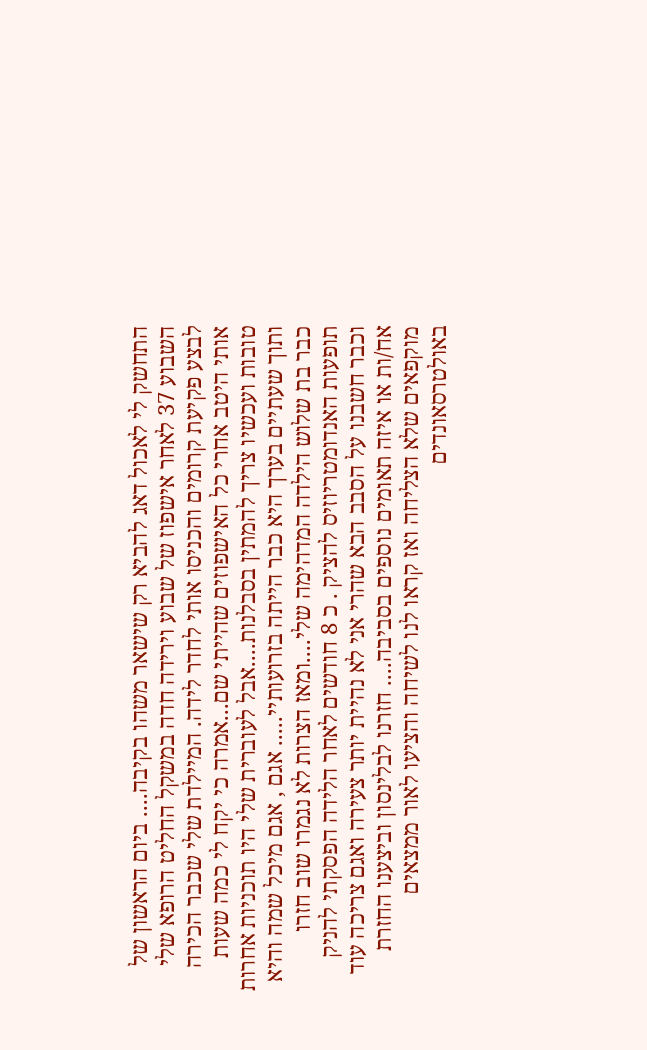התחשק לי לאכול דאג להביא רק שישאר משהו בקיבה.... ביום הראשון של השבוע 37 לאחר אישפוז של שבוע וירידה חדה במשקל החליט הרופא שלי לבצע פקיעת קרומים והכניסו אותי לחדר לידה. המיילדת שלי שכבר הכירה אותי היטב אחרי כל האישפוזים שהייתי שם...אמרה כי יקח לי כמה שעות טובות ועכשיו צריך להמתין בסבלנות....אבל לעוברית שלי היו תוכניות אחרות ותוך שעתיים בערך היא כבר הייתה בזרועותיי..... אגם , אגם מיכל שמה והיא כבר בת שלוש הילדה המדהימה שלי....ומאז הצרות לא נגמרו שוב חזרו תופעות האנדומטריוזיס להציק . כ 8 חודשים לאחר הלידה הפסקתי להניק וכבר חשבנו על הסבב הבא שהרי אני לא נהיית יותר צעירה ואגם צריכה עוד אח/ות או איזה תאומים נוספים בסביבה.... חזרנו לבלינסון וביצענו החזרת מוקפאים שלא הצליחה ואז קראו לנו לשיחה והציעו לאור ממצאים באולטרסאונדים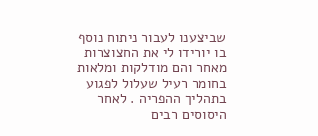שביצענו לעבור ניתוח נוסף בו יורידו לי את החצוצרות מאחר והם מודלקות ומלאות בחומר רעיל שעלול לפגוע בתהליך ההפריה . לאחר היסוסים רבים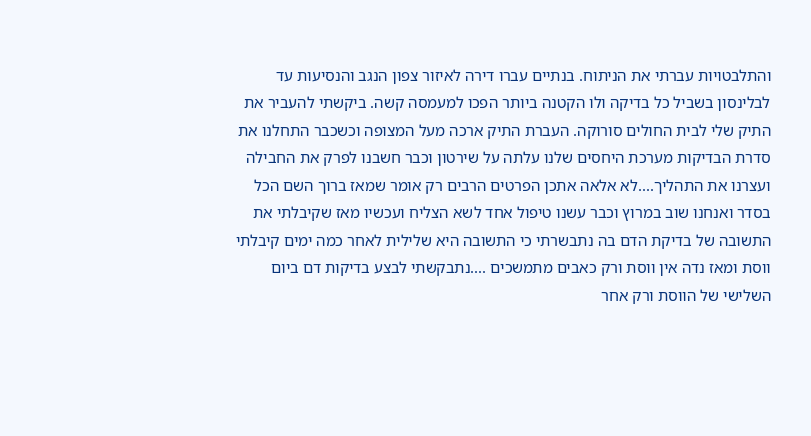והתלבטויות עברתי את הניתוח. בנתיים עברו דירה לאיזור צפון הנגב והנסיעות עד לבלינסון בשביל כל בדיקה ולו הקטנה ביותר הפכו למעמסה קשה. ביקשתי להעביר את התיק שלי לבית החולים סורוקה. העברת התיק ארכה מעל המצופה וכשכבר התחלנו את סדרת הבדיקות מערכת היחסים שלנו עלתה על שירטון וכבר חשבנו לפרק את החבילה ועצרנו את התהליך....לא אלאה אתכן הפרטים הרבים רק אומר שמאז ברוך השם הכל בסדר ואנחנו שוב במרוץ וכבר עשנו טיפול אחד לשא הצליח ועכשיו מאז שקיבלתי את התשובה של בדיקת הדם בה נתבשרתי כי התשובה היא שלילית לאחר כמה ימים קיבלתי ווסת ומאז נדה אין ווסת ורק כאבים מתמשכים ....נתבקשתי לבצע בדיקות דם ביום השלישי של הווסת ורק אחר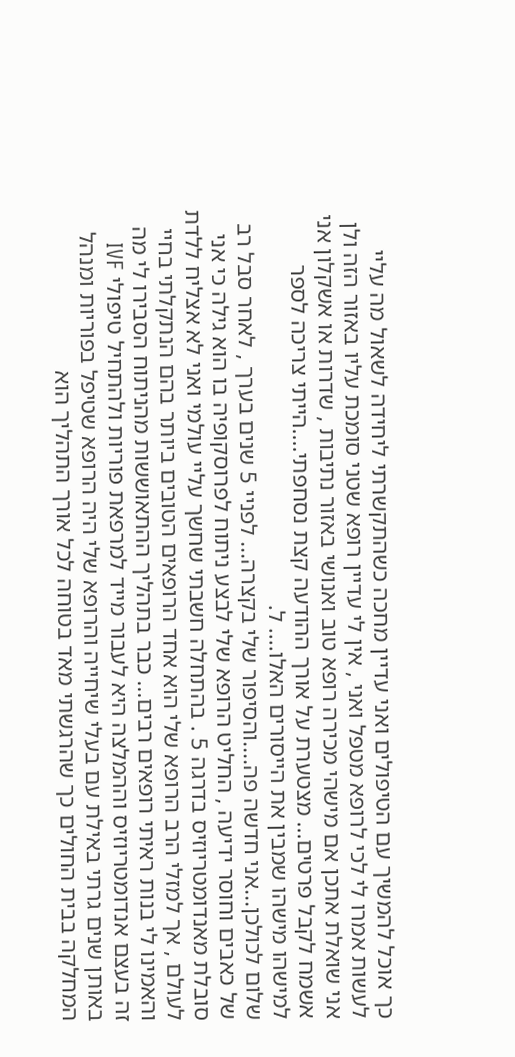כך אוכל להמשיך עם הטיפולים ואני עדיין מחכה כשהתקשרתי ליחידה לשאול מה עליי לעשות אמרו לי לכי לרופא מטפל ואני , אין לי עדיין רופא שטני סומכת עליו באזור הזה ולן אני שואלת אתכן אם מישהי מכירה רופא טוב ואנושי באזור נתיבות , שדרות או אשקלון אני אשמח לקבל פרטים... מצטערת על אורך ההודעה קצת נסחפתי....הייתי צריכה לספר למישהו מישהו שמבין את הייסורים האלו.... ל.
שלום לכולכן...אני חדשה פה....והסיפור שלי בקצרה... לפניי 5 שנים בערך , לאחר סבל רב של כאבים וחוסר ידיעה , החליט הרופא שלי לבצע ניתוח לפרוסקופיה בו הוא גילה כי אני סובלת מאנדומטריוזיס בדרגה 5 . בהתחלה חשבתי שחשך עליי עולמי ואני לא אצליח ללדת לעולם , אך למזלי הרב הרופא שלי הוא אחד הרופאים הטובים ביותר בהם הנתקלתי בחיי והאמינו לי בנות ראיתי רופאים רבים... כבר בתהליך ההתאוששות מהניתוח הסבירו לי מה זה בעצם אנדומטריוזיס וההמלצה היא לעבור מייד למרפאת פוריות ולהתחיל טיפולי IVF באותן שנים גרתי באילת עם בעלי שיחייה והרופא שלי היה הרופא שטיפל בפוריות ומנהל המחלקה בבית החולים כך שהרגשתי מאד בטוחה לכל אורך התהליך הוא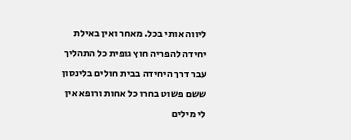ליווה אותי בכל. מאחר ואין באילת יחידה להפריה חוץ גופית כל התהליך עבר דרך היחידה בבית חולים בלינסון ששם פשוט בחרו כל אחות ורופא אין לי מילים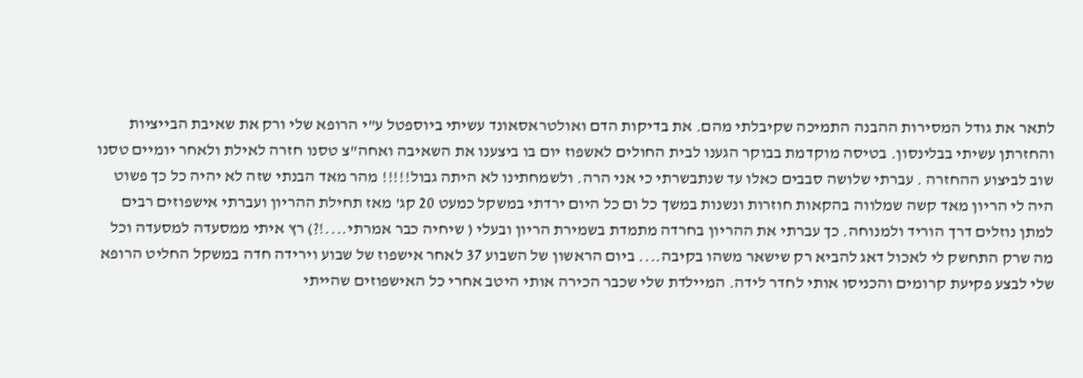לתאר את גודל המסירות ההבנה התמיכה שקיבלתי מהם. את בדיקות הדם ואולטראסאונד עשיתי ביוספטל ע"י הרופא שלי ורק את שאיבת הבייציות והחזרתן עשיתי בבלינסון. בטיסה מוקדמת בבוקר הגענו לבית החולים לאשפוז יום בו ביצענו את השאיבה ואחה"צ טסנו חזרה לאילת ולאחר יומיים טסנו שוב לביצוע ההחזרה . עברתי שלושה סבבים כאלו עד שנתבשרתי כי אני הרה. ולשמחתינו לא היתה גבול!!!!! מהר מאד הבנתי שזה לא יהיה כל כך פשוט היה לי הריון מאד קשה שמלווה בהקאות חוזרות ונשנות במשך כל ום כל היום ירדתי במשקל כמעט 20 קג' מאז תחילת ההריון ועברתי אישפוזים רבים למתן נוזלים דרך הוריד ולמנוחה. כך עברתי את ההריון בחרדה מתמדת בשמירת הריון ובעלי ( שיחיה כבר אמרתי....!?) רץ איתי ממסעדה למסעדה וכל מה שרק התחשק לי לאכול דאג להביא רק שישאר משהו בקיבה.... ביום הראשון של השבוע 37 לאחר אישפוז של שבוע וירידה חדה במשקל החליט הרופא שלי לבצע פקיעת קרומים והכניסו אותי לחדר לידה. המיילדת שלי שכבר הכירה אותי היטב אחרי כל האישפוזים שהייתי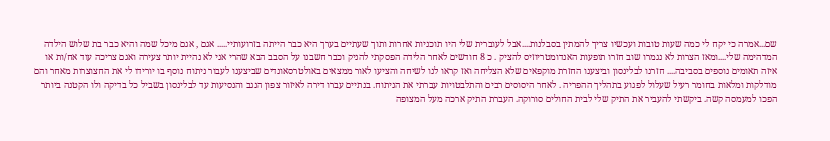שם...אמרה כי יקח לי כמה שעות טובות ועכשיו צריך להמתין בסבלנות....אבל לעוברית שלי היו תוכניות אחרות ותוך שעתיים בערך היא כבר הייתה בזרועותיי..... אגם , אגם מיכל שמה והיא כבר בת שלוש הילדה המדהימה שלי....ומאז הצרות לא נגמרו שוב חזרו תופעות האנדומטריוזיס להציק . כ 8 חודשים לאחר הלידה הפסקתי להניק וכבר חשבנו על הסבב הבא שהרי אני לא נהיית יותר צעירה ואגם צריכה עוד אח/ות או איזה תאומים נוספים בסביבה.... חזרנו לבלינסון וביצענו החזרת מוקפאים שלא הצליחה ואז קראו לנו לשיחה והציעו לאור ממצאים באולטרסאונדים שביצענו לעבור ניתוח נוסף בו יורידו לי את החצוצרות מאחר והם מודלקות ומלאות בחומר רעיל שעלול לפגוע בתהליך ההפריה . לאחר היסוסים רבים והתלבטויות עברתי את הניתוח. בנתיים עברו דירה לאיזור צפון הנגב והנסיעות עד לבלינסון בשביל כל בדיקה ולו הקטנה ביותר הפכו למעמסה קשה. ביקשתי להעביר את התיק שלי לבית החולים סורוקה. העברת התיק ארכה מעל המצופה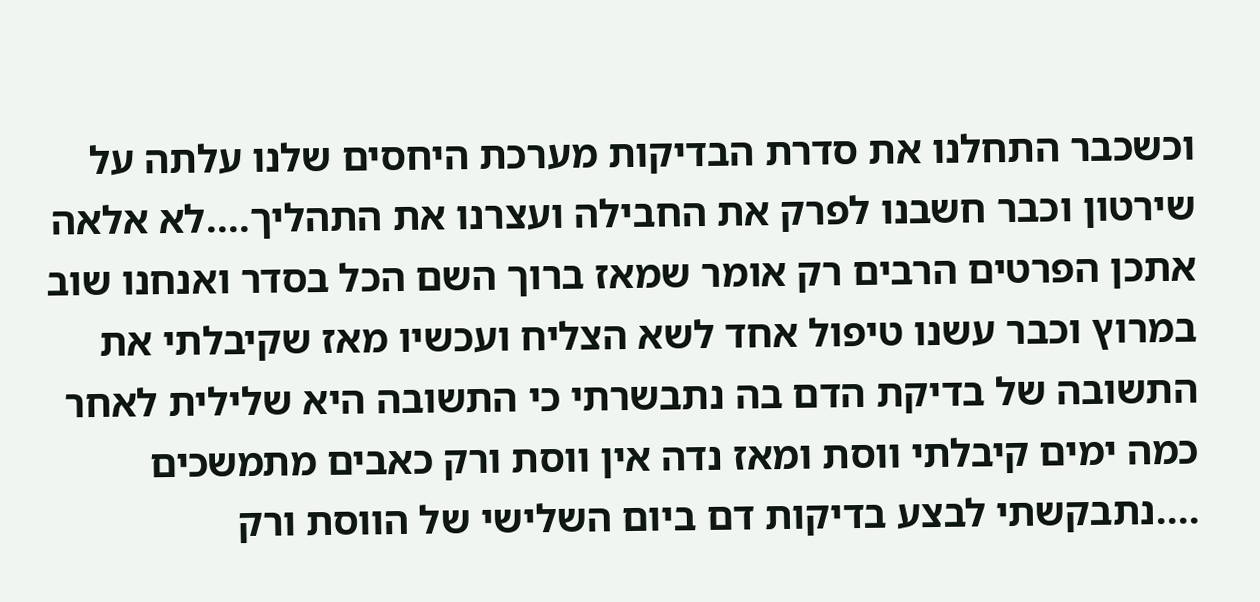וכשכבר התחלנו את סדרת הבדיקות מערכת היחסים שלנו עלתה על שירטון וכבר חשבנו לפרק את החבילה ועצרנו את התהליך....לא אלאה אתכן הפרטים הרבים רק אומר שמאז ברוך השם הכל בסדר ואנחנו שוב במרוץ וכבר עשנו טיפול אחד לשא הצליח ועכשיו מאז שקיבלתי את התשובה של בדיקת הדם בה נתבשרתי כי התשובה היא שלילית לאחר כמה ימים קיבלתי ווסת ומאז נדה אין ווסת ורק כאבים מתמשכים ....נתבקשתי לבצע בדיקות דם ביום השלישי של הווסת ורק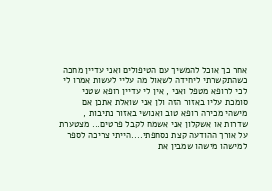אחר כך אוכל להמשיך עם הטיפולים ואני עדיין מחכה כשהתקשרתי ליחידה לשאול מה עליי לעשות אמרו לי לכי לרופא מטפל ואני , אין לי עדיין רופא שטני סומכת עליו באזור הזה ולן אני שואלת אתכן אם מישהי מכירה רופא טוב ואנושי באזור נתיבות , שדרות או אשקלון אני אשמח לקבל פרטים... מצטערת על אורך ההודעה קצת נסחפתי....הייתי צריכה לספר למישהו מישהו שמבין את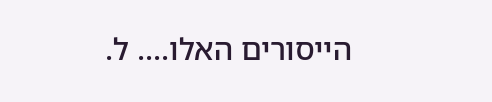הייסורים האלו.... ל.